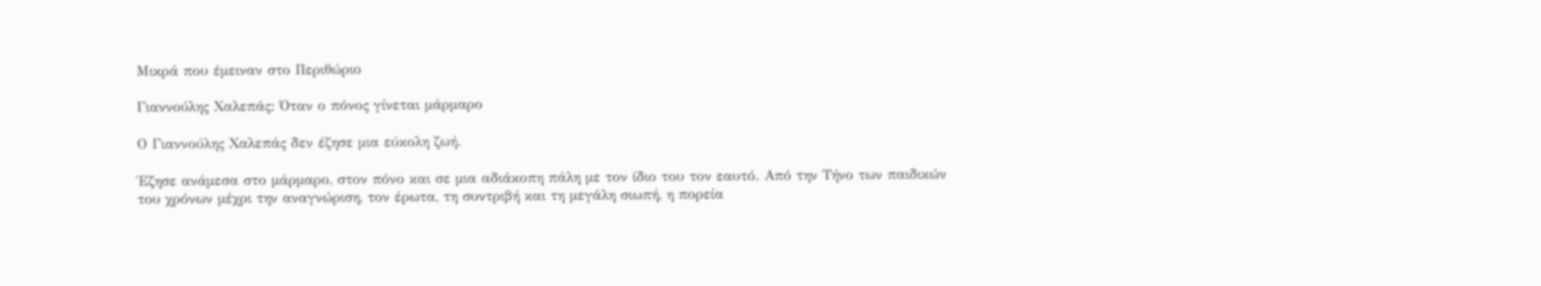Μικρά που έμειναν στο Περιθώριο

Γιαννούλης Χαλεπάς: Όταν ο πόνος γίνεται μάρμαρο

Ο Γιαννούλης Χαλεπάς δεν έζησε μια εύκολη ζωή.

Έζησε ανάμεσα στο μάρμαρο, στον πόνο και σε μια αδιάκοπη πάλη με τον ίδιο του τον εαυτό. Από την Τήνο των παιδικών του χρόνων μέχρι την αναγνώριση, τον έρωτα, τη συντριβή και τη μεγάλη σιωπή, η πορεία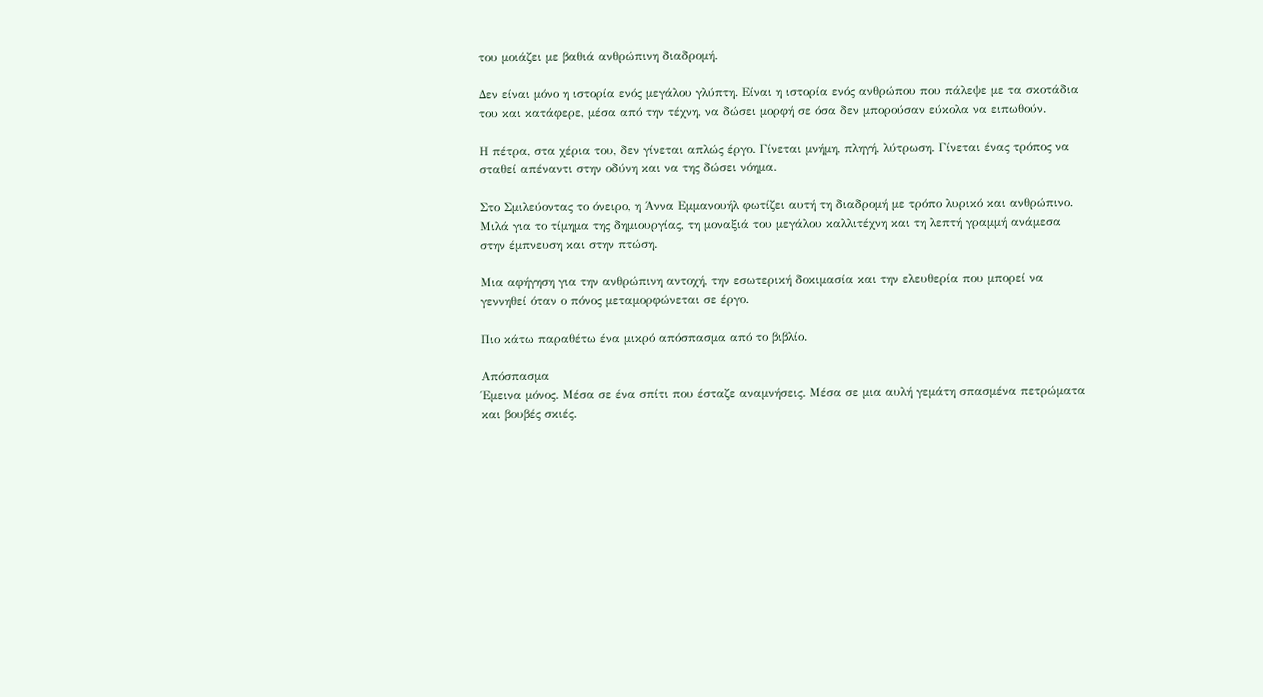του μοιάζει με βαθιά ανθρώπινη διαδρομή.

Δεν είναι μόνο η ιστορία ενός μεγάλου γλύπτη. Είναι η ιστορία ενός ανθρώπου που πάλεψε με τα σκοτάδια του και κατάφερε, μέσα από την τέχνη, να δώσει μορφή σε όσα δεν μπορούσαν εύκολα να ειπωθούν.

Η πέτρα, στα χέρια του, δεν γίνεται απλώς έργο. Γίνεται μνήμη, πληγή, λύτρωση. Γίνεται ένας τρόπος να σταθεί απέναντι στην οδύνη και να της δώσει νόημα.

Στο Σμιλεύοντας το όνειρο, η Άννα Εμμανουήλ φωτίζει αυτή τη διαδρομή με τρόπο λυρικό και ανθρώπινο. Μιλά για το τίμημα της δημιουργίας, τη μοναξιά του μεγάλου καλλιτέχνη και τη λεπτή γραμμή ανάμεσα στην έμπνευση και στην πτώση.

Μια αφήγηση για την ανθρώπινη αντοχή, την εσωτερική δοκιμασία και την ελευθερία που μπορεί να γεννηθεί όταν ο πόνος μεταμορφώνεται σε έργο.

Πιο κάτω παραθέτω ένα μικρό απόσπασμα από το βιβλίο.

Απόσπασμα
Έμεινα μόνος. Μέσα σε ένα σπίτι που έσταζε αναμνήσεις. Μέσα σε μια αυλή γεμάτη σπασμένα πετρώματα και βουβές σκιές.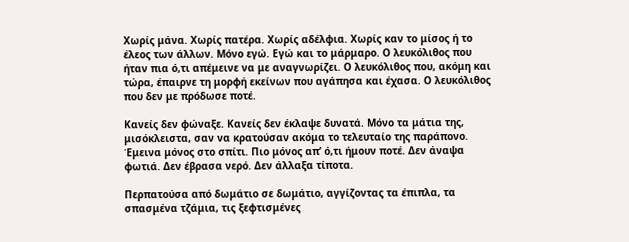Χωρίς μάνα. Χωρίς πατέρα. Χωρίς αδέλφια. Χωρίς καν το μίσος ή το έλεος των άλλων. Μόνο εγώ. Εγώ και το μάρμαρο. Ο λευκόλιθος που ήταν πια ό,τι απέμεινε να με αναγνωρίζει. Ο λευκόλιθος που, ακόμη και τώρα, έπαιρνε τη μορφή εκείνων που αγάπησα και έχασα. Ο λευκόλιθος που δεν με πρόδωσε ποτέ.

Κανείς δεν φώναξε. Κανείς δεν έκλαψε δυνατά. Μόνο τα μάτια της, μισόκλειστα, σαν να κρατούσαν ακόμα το τελευταίο της παράπονο. Έμεινα μόνος στο σπίτι. Πιο μόνος απ’ ό,τι ήμουν ποτέ. Δεν άναψα φωτιά. Δεν έβρασα νερό. Δεν άλλαξα τίποτα.

Περπατούσα από δωμάτιο σε δωμάτιο, αγγίζοντας τα έπιπλα, τα σπασμένα τζάμια, τις ξεφτισμένες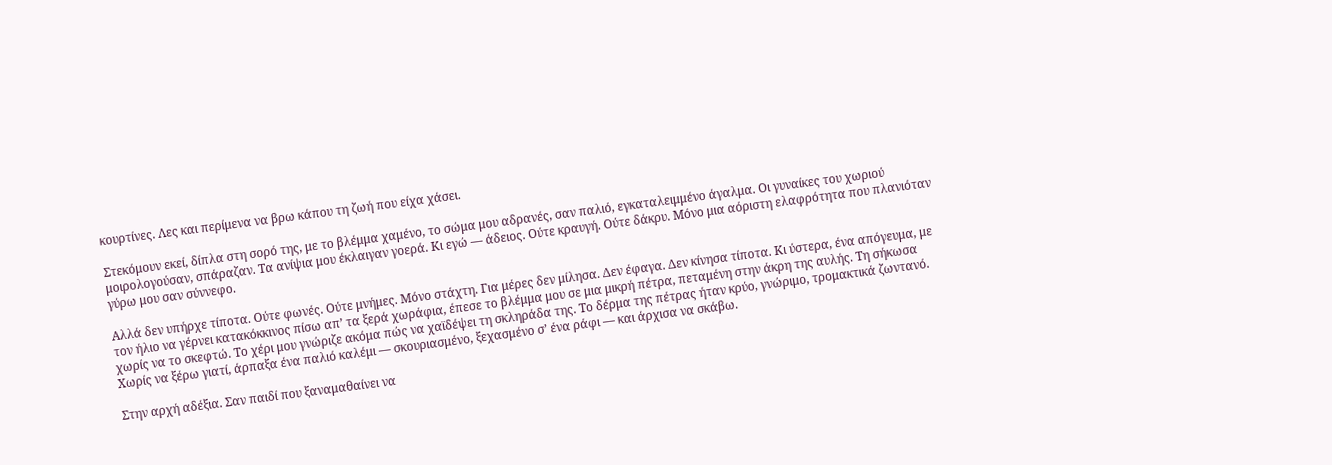κουρτίνες. Λες και περίμενα να βρω κάπου τη ζωή που είχα χάσει.

Στεκόμουν εκεί, δίπλα στη σορό της, με το βλέμμα χαμένο, το σώμα μου αδρανές, σαν παλιό, εγκαταλειμμένο άγαλμα. Οι γυναίκες του χωριού μοιρολογούσαν, σπάραζαν. Τα ανίψια μου έκλαιγαν γοερά. Κι εγώ — άδειος. Ούτε κραυγή. Ούτε δάκρυ. Μόνο μια αόριστη ελαφρότητα που πλανιόταν γύρω μου σαν σύννεφο.

Αλλά δεν υπήρχε τίποτα. Ούτε φωνές. Ούτε μνήμες. Μόνο στάχτη. Για μέρες δεν μίλησα. Δεν έφαγα. Δεν κίνησα τίποτα. Κι ύστερα, ένα απόγευμα, με τον ήλιο να γέρνει κατακόκκινος πίσω απ’ τα ξερά χωράφια, έπεσε το βλέμμα μου σε μια μικρή πέτρα, πεταμένη στην άκρη της αυλής. Τη σήκωσα χωρίς να το σκεφτώ. Το χέρι μου γνώριζε ακόμα πώς να χαϊδέψει τη σκληράδα της. Το δέρμα της πέτρας ήταν κρύο, γνώριμο, τρομακτικά ζωντανό. Χωρίς να ξέρω γιατί, άρπαξα ένα παλιό καλέμι — σκουριασμένο, ξεχασμένο σ’ ένα ράφι — και άρχισα να σκάβω.

Στην αρχή αδέξια. Σαν παιδί που ξαναμαθαίνει να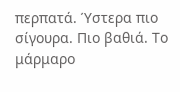περπατά. Ύστερα πιο σίγουρα. Πιο βαθιά. Το μάρμαρο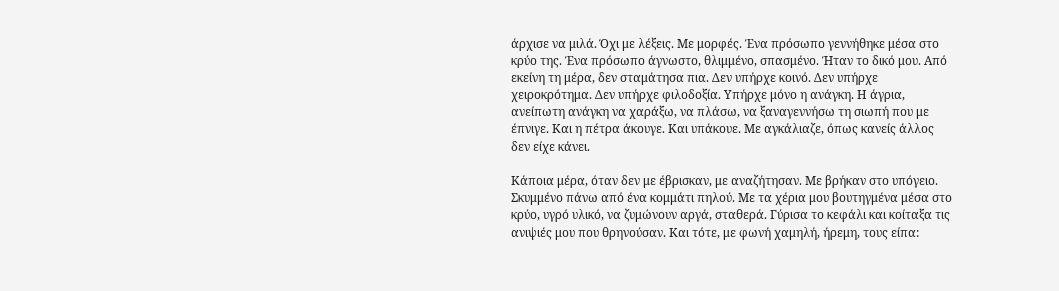άρχισε να μιλά. Όχι με λέξεις. Με μορφές. Ένα πρόσωπο γεννήθηκε μέσα στο κρύο της. Ένα πρόσωπο άγνωστο, θλιμμένο, σπασμένο. Ήταν το δικό μου. Από εκείνη τη μέρα, δεν σταμάτησα πια. Δεν υπήρχε κοινό. Δεν υπήρχε χειροκρότημα. Δεν υπήρχε φιλοδοξία. Υπήρχε μόνο η ανάγκη. Η άγρια, ανείπωτη ανάγκη να χαράξω, να πλάσω, να ξαναγεννήσω τη σιωπή που με έπνιγε. Και η πέτρα άκουγε. Και υπάκουε. Με αγκάλιαζε, όπως κανείς άλλος δεν είχε κάνει.

Κάποια μέρα, όταν δεν με έβρισκαν, με αναζήτησαν. Με βρήκαν στο υπόγειο. Σκυμμένο πάνω από ένα κομμάτι πηλού. Με τα χέρια μου βουτηγμένα μέσα στο κρύο, υγρό υλικό, να ζυμώνουν αργά, σταθερά. Γύρισα το κεφάλι και κοίταξα τις ανιψιές μου που θρηνούσαν. Και τότε, με φωνή χαμηλή, ήρεμη, τους είπα: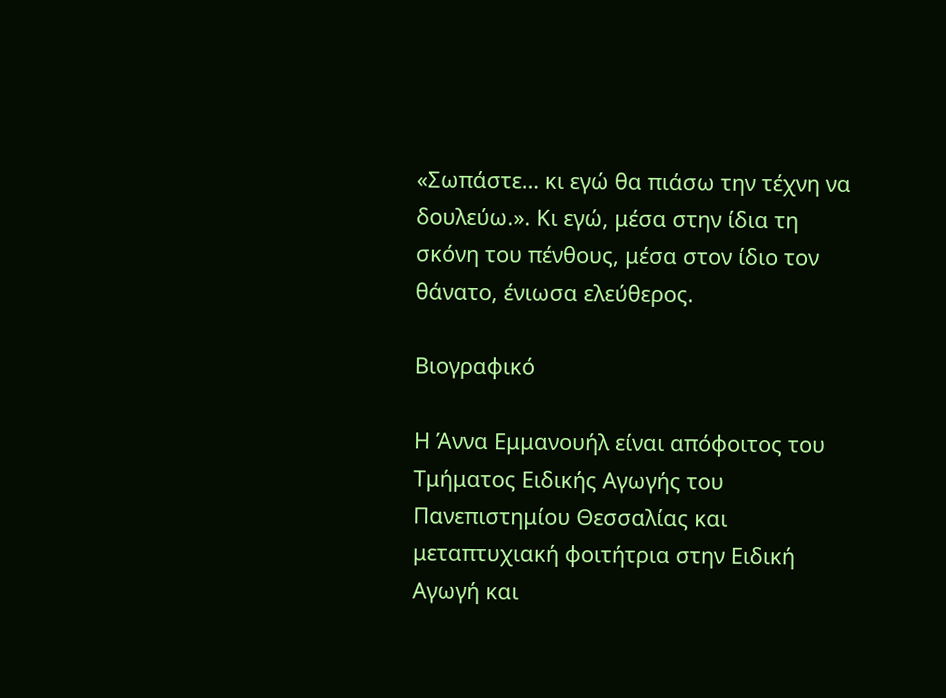«Σωπάστε… κι εγώ θα πιάσω την τέχνη να δουλεύω.». Κι εγώ, μέσα στην ίδια τη σκόνη του πένθους, μέσα στον ίδιο τον θάνατο, ένιωσα ελεύθερος.

Βιογραφικό

Η Άννα Εμμανουήλ είναι απόφοιτος του Τμήματος Ειδικής Αγωγής του Πανεπιστημίου Θεσσαλίας και μεταπτυχιακή φοιτήτρια στην Ειδική Αγωγή και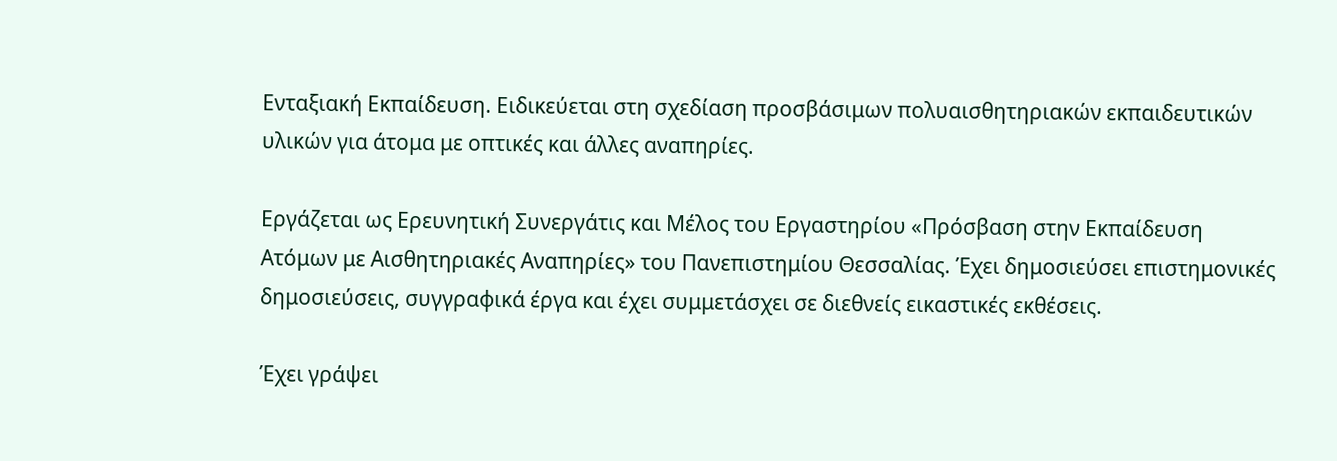Ενταξιακή Εκπαίδευση. Ειδικεύεται στη σχεδίαση προσβάσιμων πολυαισθητηριακών εκπαιδευτικών υλικών για άτομα με οπτικές και άλλες αναπηρίες.

Εργάζεται ως Ερευνητική Συνεργάτις και Μέλος του Εργαστηρίου «Πρόσβαση στην Εκπαίδευση Ατόμων με Αισθητηριακές Αναπηρίες» του Πανεπιστημίου Θεσσαλίας. Έχει δημοσιεύσει επιστημονικές δημοσιεύσεις, συγγραφικά έργα και έχει συμμετάσχει σε διεθνείς εικαστικές εκθέσεις.

Έχει γράψει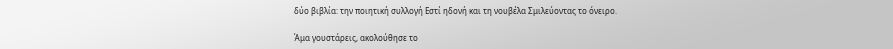δύο βιβλία: την ποιητική συλλογή Εστί ηδονή και τη νουβέλα Σμιλεύοντας το όνειρο.

Άμα γουστάρεις, ακολούθησε το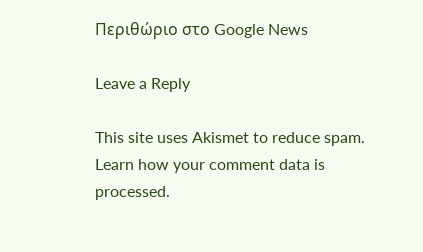Περιθώριο στο Google News

Leave a Reply

This site uses Akismet to reduce spam. Learn how your comment data is processed.